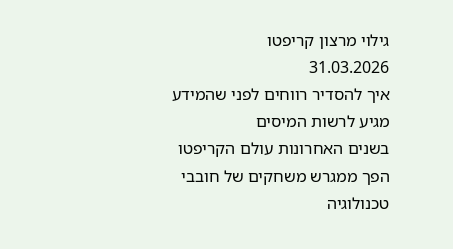גילוי מרצון קריפטו
31.03.2026
איך להסדיר רווחים לפני שהמידע מגיע לרשות המיסים
בשנים האחרונות עולם הקריפטו הפך ממגרש משחקים של חובבי טכנולוגיה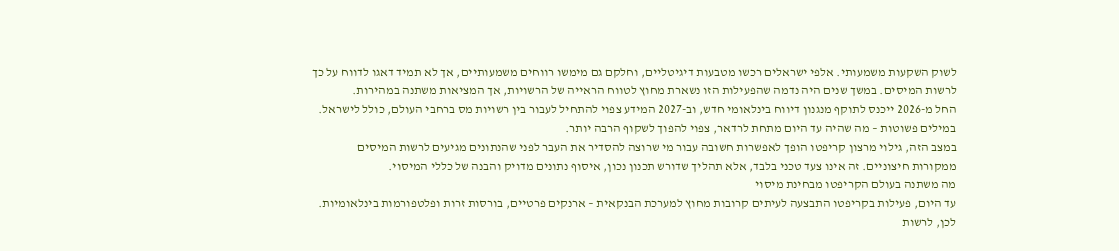לשוק השקעות משמעותי. אלפי ישראלים רכשו מטבעות דיגיטליים, וחלקם גם מימשו רווחים משמעותיים, אך לא תמיד דאגו לדווח על כך לרשות המיסים. במשך שנים היה נדמה שהפעילות הזו נשארת מחוץ לטווח הראייה של הרשויות, אך המציאות משתנה במהירות.
החל מ-2026 ייכנס לתוקף מנגנון דיווח בינלאומי חדש, וב-2027 המידע צפוי להתחיל לעבור בין רשויות מס ברחבי העולם, כולל לישראל. במילים פשוטות – מה שהיה עד היום מתחת לרדאר, צפוי להפוך לשקוף הרבה יותר.
במצב הזה, גילוי מרצון קריפטו הופך לאפשרות חשובה עבור מי שרוצה להסדיר את העבר לפני שהנתונים מגיעים לרשות המיסים ממקורות חיצוניים. זה אינו צעד טכני בלבד, אלא תהליך שדורש תכנון נכון, איסוף נתונים מדויק והבנה של כללי המיסוי.
מה משתנה בעולם הקריפטו מבחינת מיסוי
עד היום, פעילות בקריפטו התבצעה לעיתים קרובות מחוץ למערכת הבנקאית – ארנקים פרטיים, בורסות זרות ופלטפורמות בינלאומיות. לכן, לרשות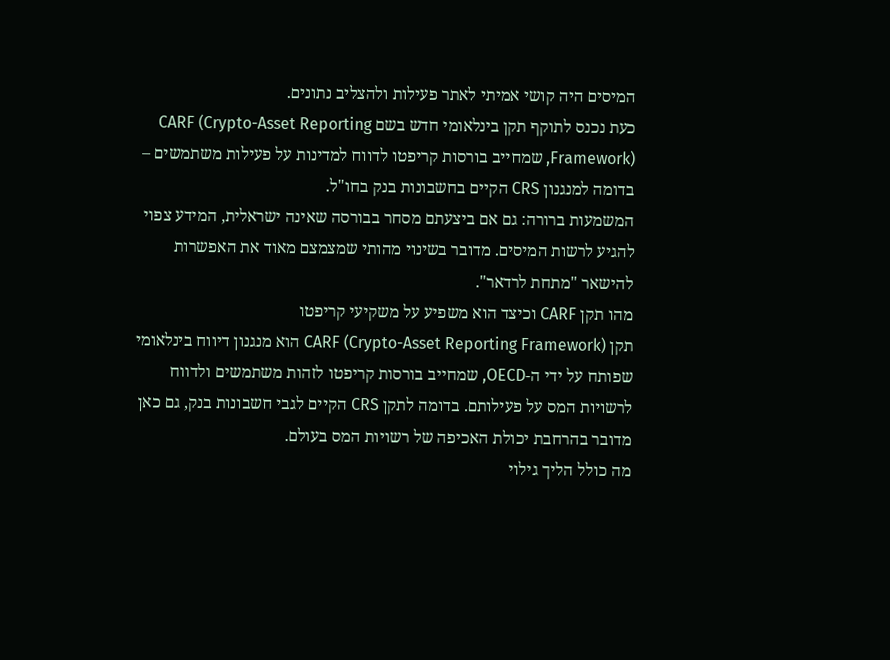המיסים היה קושי אמיתי לאתר פעילות ולהצליב נתונים.
כעת נכנס לתוקף תקן בינלאומי חדש בשם CARF (Crypto-Asset Reporting Framework), שמחייב בורסות קריפטו לדווח למדינות על פעילות משתמשים – בדומה למנגנון CRS הקיים בחשבונות בנק בחו"ל.
המשמעות ברורה: גם אם ביצעתם מסחר בבורסה שאינה ישראלית, המידע צפוי להגיע לרשות המיסים. מדובר בשינוי מהותי שמצמצם מאוד את האפשרות להישאר "מתחת לרדאר".
מהו תקן CARF וכיצד הוא משפיע על משקיעי קריפטו
תקן CARF (Crypto-Asset Reporting Framework) הוא מנגנון דיווח בינלאומי שפותח על ידי ה-OECD, שמחייב בורסות קריפטו לזהות משתמשים ולדווח לרשויות המס על פעילותם. בדומה לתקן CRS הקיים לגבי חשבונות בנק, גם כאן מדובר בהרחבת יכולת האכיפה של רשויות המס בעולם.
מה כולל הליך גילוי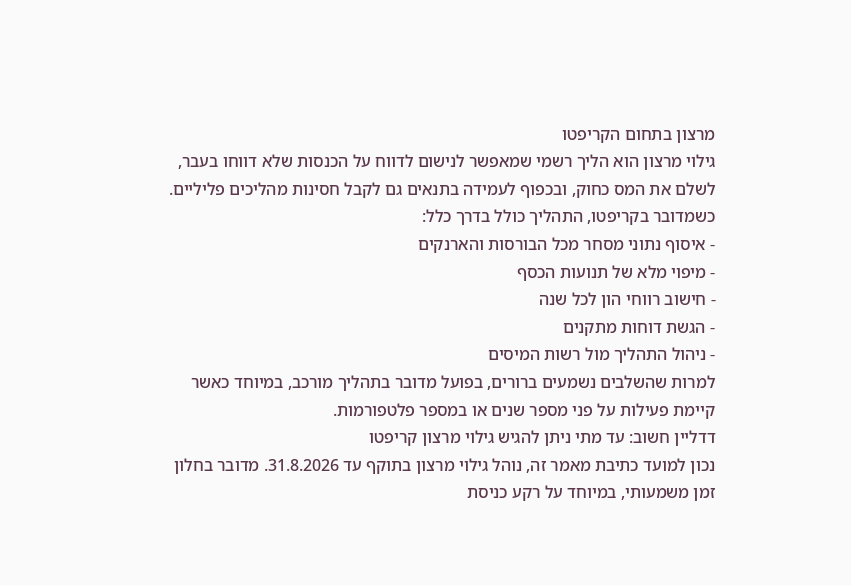מרצון בתחום הקריפטו
גילוי מרצון הוא הליך רשמי שמאפשר לנישום לדווח על הכנסות שלא דווחו בעבר, לשלם את המס כחוק, ובכפוף לעמידה בתנאים גם לקבל חסינות מהליכים פליליים.
כשמדובר בקריפטו, התהליך כולל בדרך כלל:
- איסוף נתוני מסחר מכל הבורסות והארנקים
- מיפוי מלא של תנועות הכסף
- חישוב רווחי הון לכל שנה
- הגשת דוחות מתקנים
- ניהול התהליך מול רשות המיסים
למרות שהשלבים נשמעים ברורים, בפועל מדובר בתהליך מורכב, במיוחד כאשר קיימת פעילות על פני מספר שנים או במספר פלטפורמות.
דדליין חשוב: עד מתי ניתן להגיש גילוי מרצון קריפטו
נכון למועד כתיבת מאמר זה, נוהל גילוי מרצון בתוקף עד 31.8.2026. מדובר בחלון זמן משמעותי, במיוחד על רקע כניסת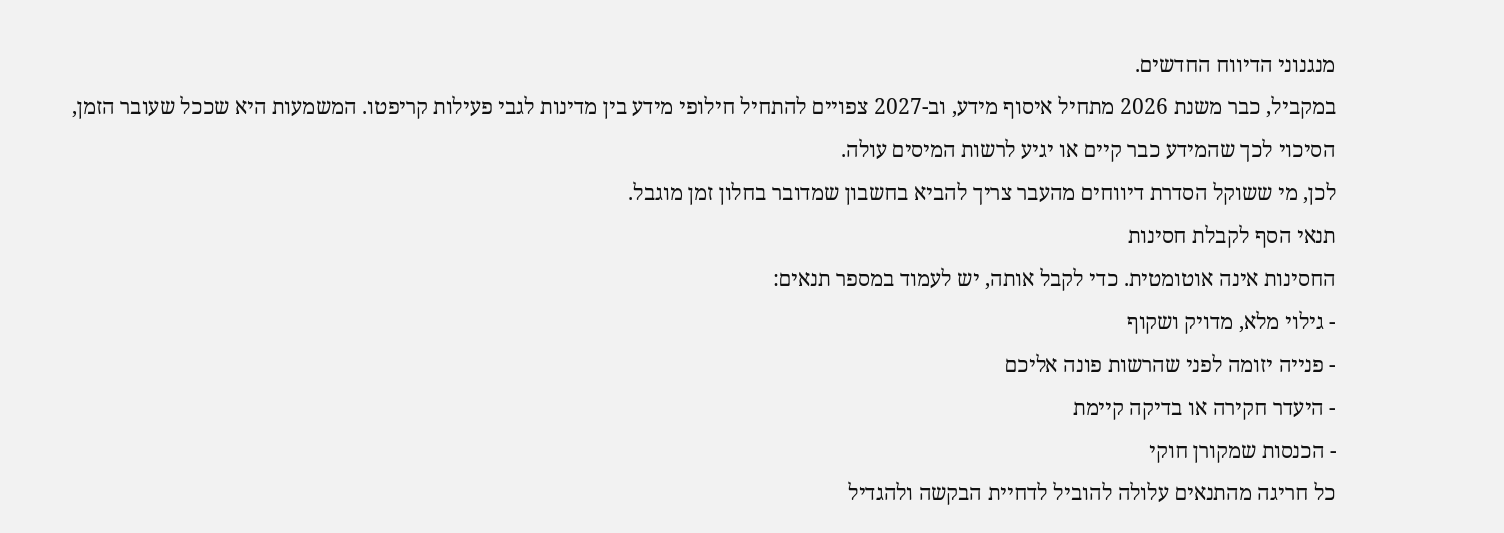מנגנוני הדיווח החדשים.
במקביל, כבר משנת 2026 מתחיל איסוף מידע, וב-2027 צפויים להתחיל חילופי מידע בין מדינות לגבי פעילות קריפטו. המשמעות היא שככל שעובר הזמן, הסיכוי לכך שהמידע כבר קיים או יגיע לרשות המיסים עולה.
לכן, מי ששוקל הסדרת דיווחים מהעבר צריך להביא בחשבון שמדובר בחלון זמן מוגבל.
תנאי הסף לקבלת חסינות
החסינות אינה אוטומטית. כדי לקבל אותה, יש לעמוד במספר תנאים:
- גילוי מלא, מדויק ושקוף
- פנייה יזומה לפני שהרשות פונה אליכם
- היעדר חקירה או בדיקה קיימת
- הכנסות שמקורן חוקי
כל חריגה מהתנאים עלולה להוביל לדחיית הבקשה ולהגדיל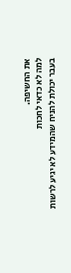את החשיפה.
למה לא כדאי לחכות
בעבר יכולת להניח שהמידע לא יגיע לרשות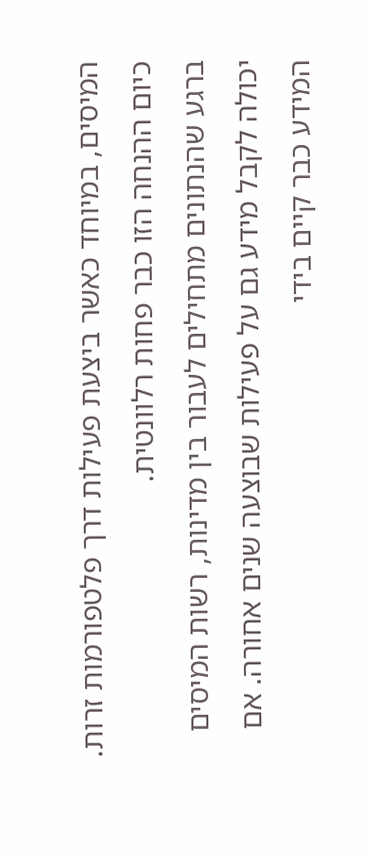המיסים, במיוחד כאשר ביצעת פעילות דרך פלטפורמות זרות. כיום ההנחה הזו כבר פחות רלוונטית.
ברגע שהנתונים מתחילים לעבור בין מדינות, רשות המיסים יכולה לקבל מידע גם על פעילות שבוצעה שנים אחורה. אם המידע כבר קיים בידי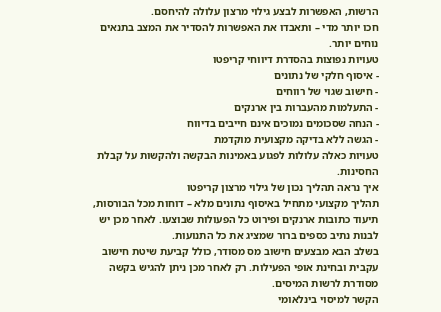הרשות, האפשרות לבצע גילוי מרצון עלולה להיחסם.
חכו יותר מדי – ותאבדו את האפשרות להסדיר את המצב בתנאים נוחים יותר.
טעויות נפוצות בהסדרת דיווחי קריפטו
- איסוף חלקי של נתונים
- חישוב שגוי של רווחים
- התעלמות מהעברות בין ארנקים
- הנחה שסכומים נמוכים אינם חייבים בדיווח
- הגשה ללא בדיקה מקצועית מוקדמת
טעויות כאלה עלולות לפגוע באמינות הבקשה ולהקשות על קבלת החסינות.
איך נראה תהליך נכון של גילוי מרצון קריפטו
תהליך מקצועי מתחיל באיסוף נתונים מלא – דוחות מכל הבורסות, תיעוד כתובות ארנקים ופירוט כל הפעולות שבוצעו. לאחר מכן יש לבנות נתיב כספים ברור שמציג את כל התנועות.
בשלב הבא מבצעים חישוב מס מסודר, כולל קביעת שיטת חישוב עקבית ובחינת אופי הפעילות. רק לאחר מכן ניתן להגיש בקשה מסודרת לרשות המיסים.
הקשר למיסוי בינלאומי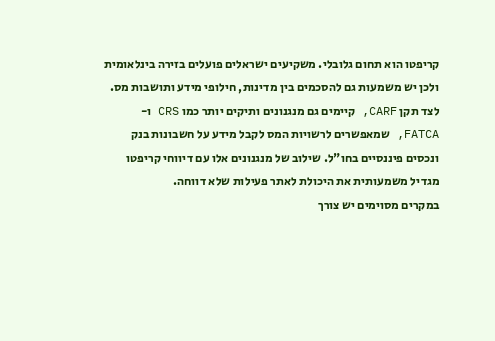קריפטו הוא תחום גלובלי. משקיעים ישראלים פועלים בזירה בינלאומית ולכן יש משמעות גם להסכמים בין מדינות, חילופי מידע ותושבות מס.
לצד תקן CARF, קיימים גם מנגנונים ותיקים יותר כמו CRS ו-FATCA, שמאפשרים לרשויות המס לקבל מידע על חשבונות בנק ונכסים פיננסיים בחו"ל. שילוב של מנגנונים אלו עם דיווחי קריפטו מגדיל משמעותית את היכולת לאתר פעילות שלא דווחה.
במקרים מסוימים יש צורך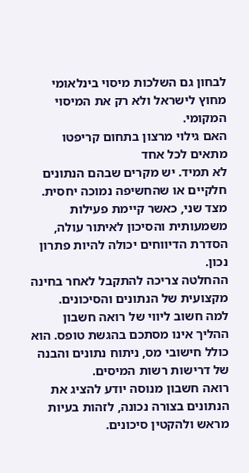לבחון גם השלכות מיסוי בינלאומי מחוץ לישראל ולא רק את המיסוי המקומי.
האם גילוי מרצון בתחום קריפטו מתאים לכל אחד
לא תמיד. יש מקרים שבהם הנתונים חלקיים או שהחשיפה נמוכה יחסית. מצד שני, כאשר קיימת פעילות משמעותית והסיכון לאיתור עולה, הסדרת הדיווחים יכולה להיות פתרון נכון.
ההחלטה צריכה להתקבל לאחר בחינה מקצועית של הנתונים והסיכונים.
למה חשוב ליווי של רואה חשבון
ההליך אינו מסתכם בהגשת טופס. הוא כולל חישובי מס, ניתוח נתונים והבנה של דרישות רשות המיסים.
רואה חשבון מנוסה יודע להציג את הנתונים בצורה נכונה, לזהות בעיות מראש ולהקטין סיכונים.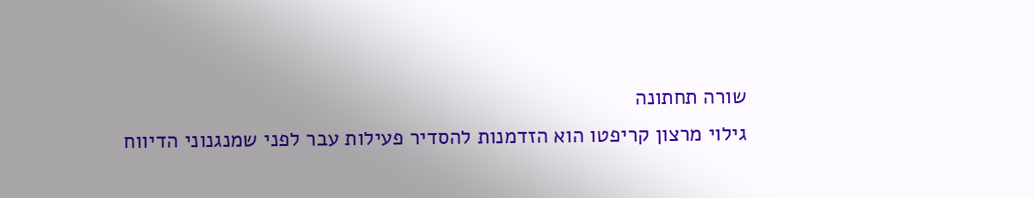שורה תחתונה
גילוי מרצון קריפטו הוא הזדמנות להסדיר פעילות עבר לפני שמנגנוני הדיווח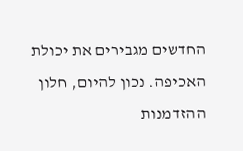החדשים מגבירים את יכולת האכיפה. נכון להיום, חלון ההזדמנות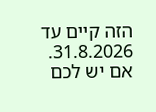הזה קיים עד 31.8.2026.
אם יש לכם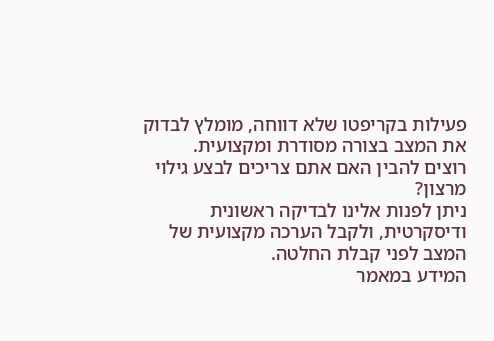פעילות בקריפטו שלא דווחה, מומלץ לבדוק את המצב בצורה מסודרת ומקצועית.
רוצים להבין האם אתם צריכים לבצע גילוי מרצון?
ניתן לפנות אלינו לבדיקה ראשונית ודיסקרטית, ולקבל הערכה מקצועית של המצב לפני קבלת החלטה.
המידע במאמר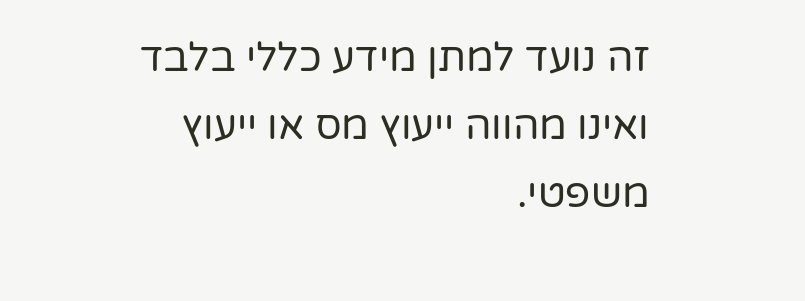זה נועד למתן מידע כללי בלבד ואינו מהווה ייעוץ מס או ייעוץ משפטי.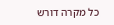כל מקרה דורש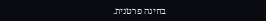בחינה פרטנית.